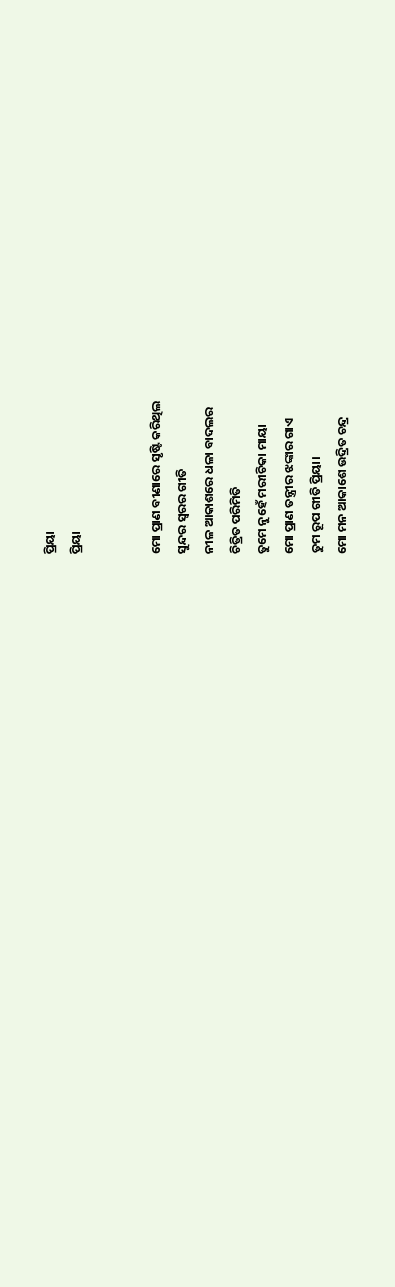ପ୍ରିୟା
ପ୍ରିୟା


ମୋ ପ୍ରାଣ ବୀଣାରେ ସୃଷ୍ଟି କରିଥିଲ
ସୁନ୍ଦର ସ୍ୱରର ଗୀତି
ନୀଳ ଆକାଶରେ ଧଳା ବାଦଲର
ଚିତ୍ରିତ ପରିମିତି
ତୁମେ ନୁହେଁ ମରୀଚିକା ମାୟା
ମୋ ପ୍ରାଣ ତନ୍ତ୍ରୀର ଝଙ୍କାର ଗାଏ
ତୁମ ରୂପ ଗୀତି ପ୍ରିୟା।
ମୋ ମନ ଆକାଶେ ଉଦ୍ରିତ ଚନ୍ଦ୍ର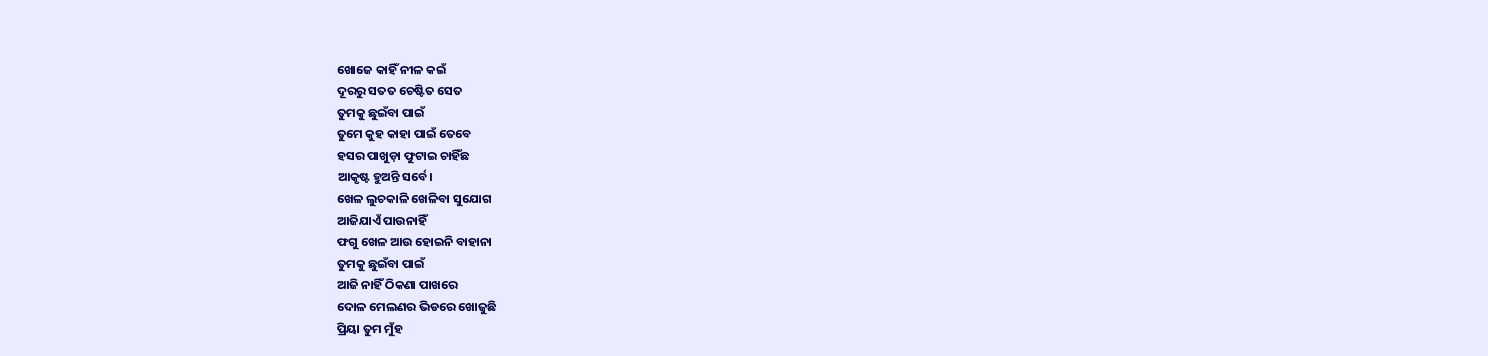ଖୋଜେ କାହିଁ ନୀଳ କଇଁ
ଦୂରରୁ ସତତ ଚେଷ୍ଟିତ ସେତ
ତୁମକୁ ଛୁଇଁବା ପାଇଁ
ତୁମେ କୁହ କାହା ପାଇଁ ତେବେ
ହସର ପାଖୁଡ଼ା ଫୁଟାଇ ଚାହିଁଛ
ଆକୃଷ୍ଟ ହୁଅନ୍ତି ସର୍ବେ।
ଖେଳ ଲୁଚକାଳି ଖେଳିବା ସୁଯୋଗ
ଆଜିଯାଏଁ ପାଉନାହିଁ
ଫଗୁ ଖେଳ ଆଉ ହୋଇନି ବାହାନା
ତୁମକୁ ଛୁଇଁବା ପାଇଁ
ଆଜି ନାହିଁ ଠିକଣା ପାଖରେ
ଦୋଳ ମେଲଣର ଭିଡରେ ଖୋଜୁଛି
ପ୍ରିୟା ତୁମ ମୁଁହ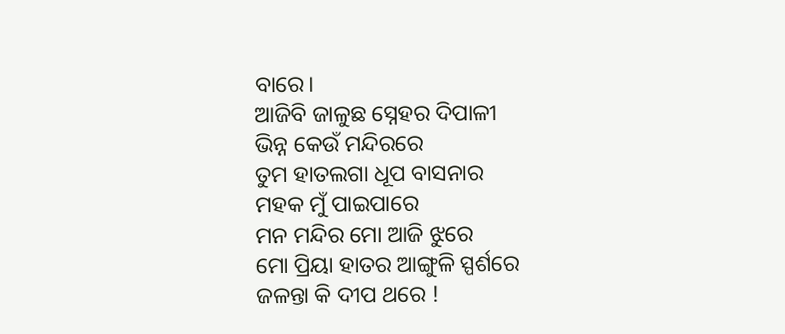ବାରେ।
ଆଜିବି ଜାଳୁଛ ସ୍ନେହର ଦିପାଳୀ
ଭିନ୍ନ କେଉଁ ମନ୍ଦିରରେ
ତୁମ ହାତଲଗା ଧୂପ ବାସନାର
ମହକ ମୁଁ ପାଇପାରେ
ମନ ମନ୍ଦିର ମୋ ଆଜି ଝୁରେ
ମୋ ପ୍ରିୟା ହାତର ଆଙ୍ଗୁଳି ସ୍ପର୍ଶରେ
ଜଳନ୍ତା କି ଦୀପ ଥରେ !